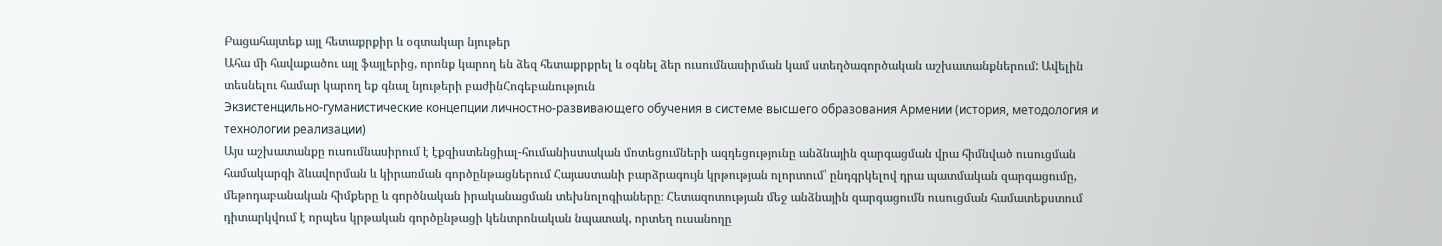Բացահայտեք այլ հետաքրքիր և օգտակար նյութեր
Ահա մի հավաքածու այլ ֆայլերից, որոնք կարող են ձեզ հետաքրքրել և օգնել ձեր ուսումնասիրման կամ ստեղծագործական աշխատանքներում: Ավելին տեսնելու համար կարող եք գնալ նյութերի բաժինՀոգեբանություն
Экзистенцильно-гуманистические концепции личностно-развивающего обучения в системе высшего образования Армении (история, методология и технологии реализации)
Այս աշխատանքը ուսումնասիրում է էքզիստենցիալ-հումանիստական մոտեցումների ազդեցությունը անձնային զարգացման վրա հիմնված ուսուցման համակարգի ձևավորման և կիրառման գործընթացներում Հայաստանի բարձրագույն կրթության ոլորտում՝ ընդգրկելով դրա պատմական զարգացումը, մեթոդաբանական հիմքերը և գործնական իրականացման տեխնոլոգիաները։ Հետազոտության մեջ անձնային զարգացումն ուսուցման համատեքստում դիտարկվում է որպես կրթական գործընթացի կենտրոնական նպատակ, որտեղ ուսանողը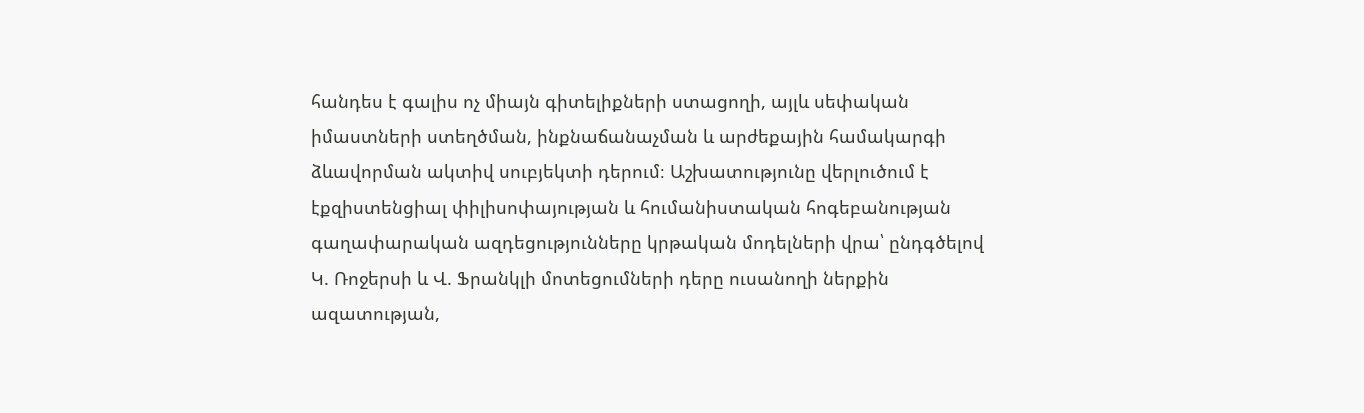հանդես է գալիս ոչ միայն գիտելիքների ստացողի, այլև սեփական իմաստների ստեղծման, ինքնաճանաչման և արժեքային համակարգի ձևավորման ակտիվ սուբյեկտի դերում։ Աշխատությունը վերլուծում է էքզիստենցիալ փիլիսոփայության և հումանիստական հոգեբանության գաղափարական ազդեցությունները կրթական մոդելների վրա՝ ընդգծելով Կ. Ռոջերսի և Վ. Ֆրանկլի մոտեցումների դերը ուսանողի ներքին ազատության,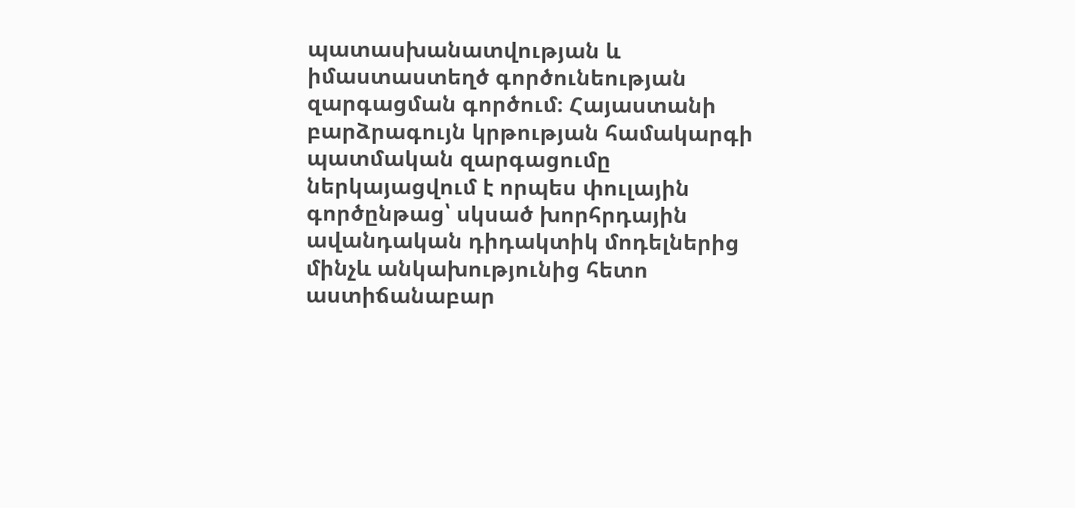պատասխանատվության և իմաստաստեղծ գործունեության զարգացման գործում։ Հայաստանի բարձրագույն կրթության համակարգի պատմական զարգացումը ներկայացվում է որպես փուլային գործընթաց՝ սկսած խորհրդային ավանդական դիդակտիկ մոդելներից մինչև անկախությունից հետո աստիճանաբար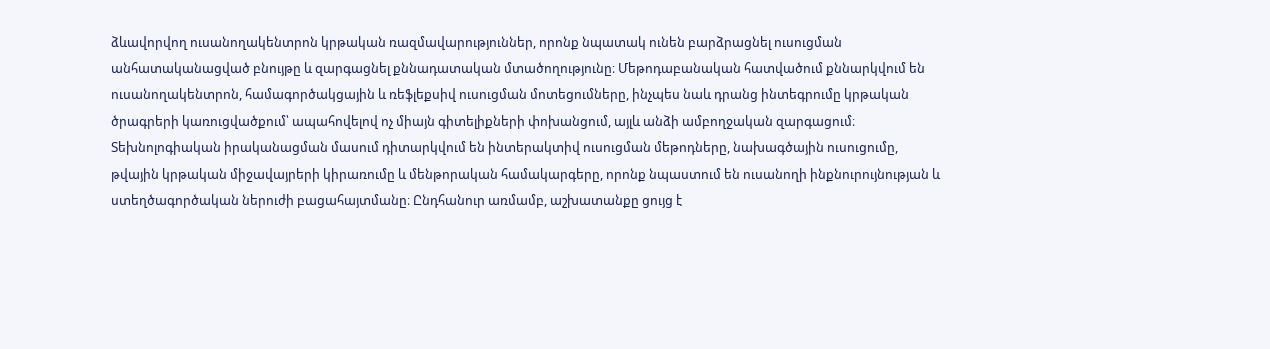ձևավորվող ուսանողակենտրոն կրթական ռազմավարություններ, որոնք նպատակ ունեն բարձրացնել ուսուցման անհատականացված բնույթը և զարգացնել քննադատական մտածողությունը։ Մեթոդաբանական հատվածում քննարկվում են ուսանողակենտրոն, համագործակցային և ռեֆլեքսիվ ուսուցման մոտեցումները, ինչպես նաև դրանց ինտեգրումը կրթական ծրագրերի կառուցվածքում՝ ապահովելով ոչ միայն գիտելիքների փոխանցում, այլև անձի ամբողջական զարգացում։ Տեխնոլոգիական իրականացման մասում դիտարկվում են ինտերակտիվ ուսուցման մեթոդները, նախագծային ուսուցումը, թվային կրթական միջավայրերի կիրառումը և մենթորական համակարգերը, որոնք նպաստում են ուսանողի ինքնուրույնության և ստեղծագործական ներուժի բացահայտմանը։ Ընդհանուր առմամբ, աշխատանքը ցույց է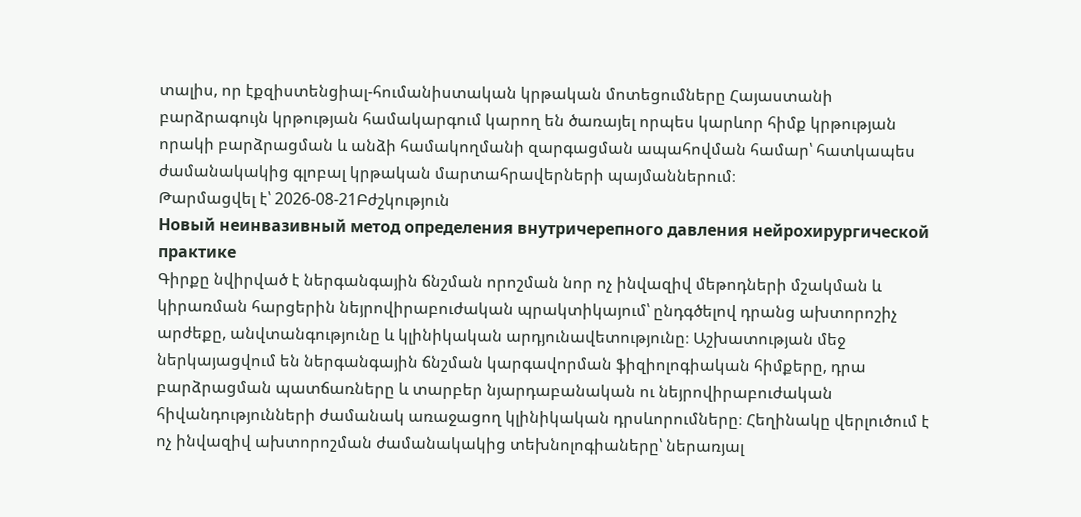տալիս, որ էքզիստենցիալ-հումանիստական կրթական մոտեցումները Հայաստանի բարձրագույն կրթության համակարգում կարող են ծառայել որպես կարևոր հիմք կրթության որակի բարձրացման և անձի համակողմանի զարգացման ապահովման համար՝ հատկապես ժամանակակից գլոբալ կրթական մարտահրավերների պայմաններում։
Թարմացվել է՝ 2026-08-21Բժշկություն
Новый неинвазивный метод определения внутричерепного давления нейрохирургической практике
Գիրքը նվիրված է ներգանգային ճնշման որոշման նոր ոչ ինվազիվ մեթոդների մշակման և կիրառման հարցերին նեյրովիրաբուժական պրակտիկայում՝ ընդգծելով դրանց ախտորոշիչ արժեքը, անվտանգությունը և կլինիկական արդյունավետությունը։ Աշխատության մեջ ներկայացվում են ներգանգային ճնշման կարգավորման ֆիզիոլոգիական հիմքերը, դրա բարձրացման պատճառները և տարբեր նյարդաբանական ու նեյրովիրաբուժական հիվանդությունների ժամանակ առաջացող կլինիկական դրսևորումները։ Հեղինակը վերլուծում է ոչ ինվազիվ ախտորոշման ժամանակակից տեխնոլոգիաները՝ ներառյալ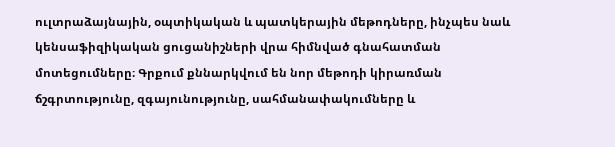ուլտրաձայնային, օպտիկական և պատկերային մեթոդները, ինչպես նաև կենսաֆիզիկական ցուցանիշների վրա հիմնված գնահատման մոտեցումները։ Գրքում քննարկվում են նոր մեթոդի կիրառման ճշգրտությունը, զգայունությունը, սահմանափակումները և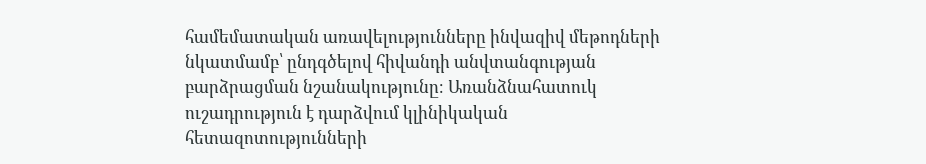համեմատական առավելությունները ինվազիվ մեթոդների նկատմամբ՝ ընդգծելով հիվանդի անվտանգության բարձրացման նշանակությունը։ Առանձնահատուկ ուշադրություն է դարձվում կլինիկական հետազոտությունների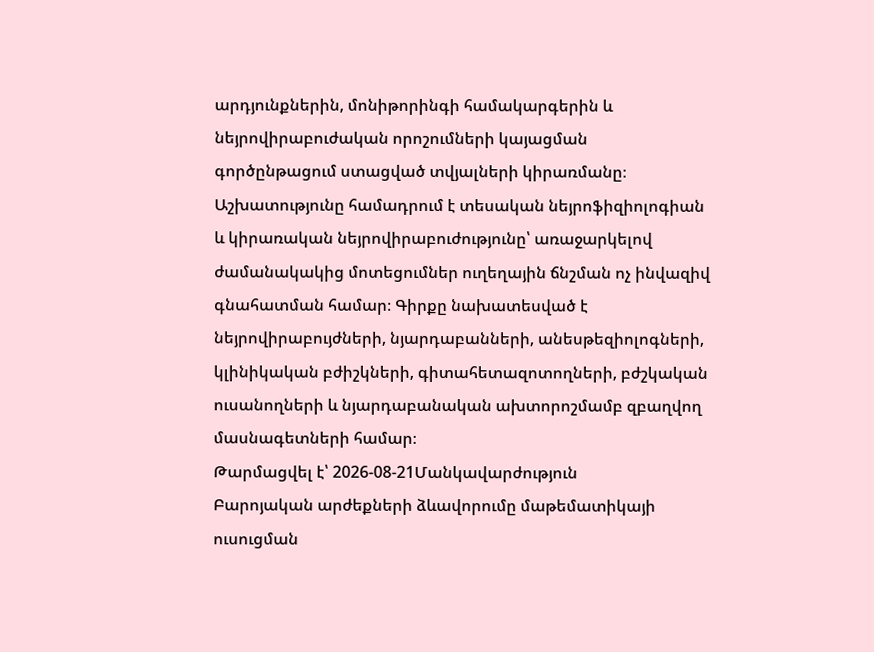արդյունքներին, մոնիթորինգի համակարգերին և նեյրովիրաբուժական որոշումների կայացման գործընթացում ստացված տվյալների կիրառմանը։ Աշխատությունը համադրում է տեսական նեյրոֆիզիոլոգիան և կիրառական նեյրովիրաբուժությունը՝ առաջարկելով ժամանակակից մոտեցումներ ուղեղային ճնշման ոչ ինվազիվ գնահատման համար։ Գիրքը նախատեսված է նեյրովիրաբույժների, նյարդաբանների, անեսթեզիոլոգների, կլինիկական բժիշկների, գիտահետազոտողների, բժշկական ուսանողների և նյարդաբանական ախտորոշմամբ զբաղվող մասնագետների համար։
Թարմացվել է՝ 2026-08-21Մանկավարժություն
Բարոյական արժեքների ձևավորումը մաթեմատիկայի ուսուցման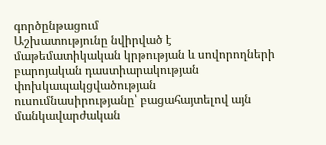գործընթացում
Աշխատությունը նվիրված է մաթեմատիկական կրթության և սովորողների բարոյական դաստիարակության փոխկապակցվածության ուսումնասիրությանը՝ բացահայտելով այն մանկավարժական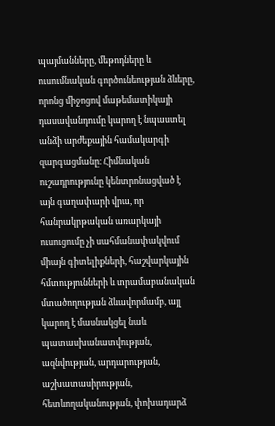պայմանները, մեթոդները և ուսումնական գործունեության ձևերը, որոնց միջոցով մաթեմատիկայի դասավանդումը կարող է նպաստել անձի արժեքային համակարգի զարգացմանը։ Հիմնական ուշադրությունը կենտրոնացված է այն գաղափարի վրա, որ հանրակրթական առարկայի ուսուցումը չի սահմանափակվում միայն գիտելիքների, հաշվարկային հմտությունների և տրամաբանական մտածողության ձևավորմամբ, այլ կարող է մասնակցել նաև պատասխանատվության, ազնվության, արդարության, աշխատասիրության, հետևողականության, փոխադարձ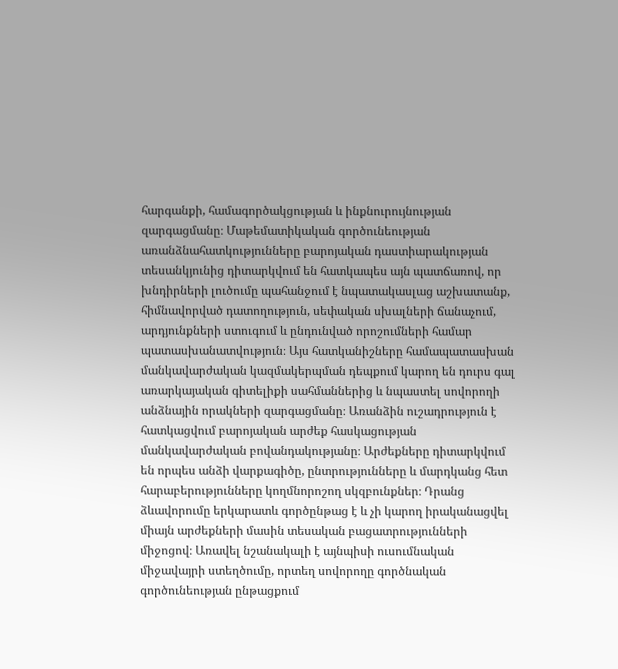հարգանքի, համագործակցության և ինքնուրույնության զարգացմանը։ Մաթեմատիկական գործունեության առանձնահատկությունները բարոյական դաստիարակության տեսանկյունից դիտարկվում են հատկապես այն պատճառով, որ խնդիրների լուծումը պահանջում է նպատակասլաց աշխատանք, հիմնավորված դատողություն, սեփական սխալների ճանաչում, արդյունքների ստուգում և ընդունված որոշումների համար պատասխանատվություն։ Այս հատկանիշները համապատասխան մանկավարժական կազմակերպման դեպքում կարող են դուրս գալ առարկայական գիտելիքի սահմաններից և նպաստել սովորողի անձնային որակների զարգացմանը։ Առանձին ուշադրություն է հատկացվում բարոյական արժեք հասկացության մանկավարժական բովանդակությանը։ Արժեքները դիտարկվում են որպես անձի վարքագիծը, ընտրությունները և մարդկանց հետ հարաբերությունները կողմնորոշող սկզբունքներ։ Դրանց ձևավորումը երկարատև գործընթաց է և չի կարող իրականացվել միայն արժեքների մասին տեսական բացատրությունների միջոցով։ Առավել նշանակալի է այնպիսի ուսումնական միջավայրի ստեղծումը, որտեղ սովորողը գործնական գործունեության ընթացքում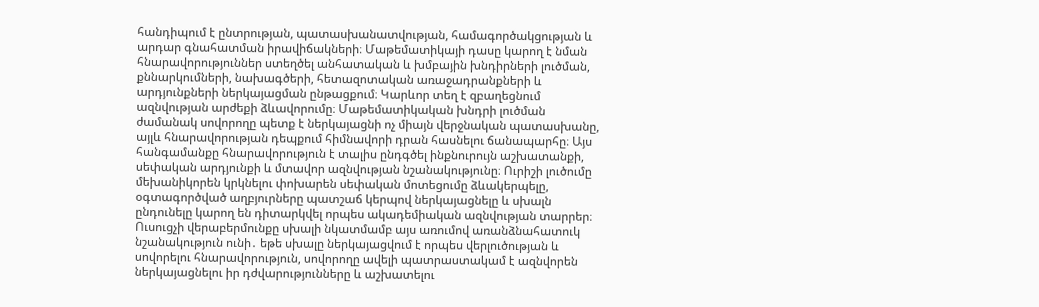հանդիպում է ընտրության, պատասխանատվության, համագործակցության և արդար գնահատման իրավիճակների։ Մաթեմատիկայի դասը կարող է նման հնարավորություններ ստեղծել անհատական և խմբային խնդիրների լուծման, քննարկումների, նախագծերի, հետազոտական առաջադրանքների և արդյունքների ներկայացման ընթացքում։ Կարևոր տեղ է զբաղեցնում ազնվության արժեքի ձևավորումը։ Մաթեմատիկական խնդրի լուծման ժամանակ սովորողը պետք է ներկայացնի ոչ միայն վերջնական պատասխանը, այլև հնարավորության դեպքում հիմնավորի դրան հասնելու ճանապարհը։ Այս հանգամանքը հնարավորություն է տալիս ընդգծել ինքնուրույն աշխատանքի, սեփական արդյունքի և մտավոր ազնվության նշանակությունը։ Ուրիշի լուծումը մեխանիկորեն կրկնելու փոխարեն սեփական մոտեցումը ձևակերպելը, օգտագործված աղբյուրները պատշաճ կերպով ներկայացնելը և սխալն ընդունելը կարող են դիտարկվել որպես ակադեմիական ազնվության տարրեր։ Ուսուցչի վերաբերմունքը սխալի նկատմամբ այս առումով առանձնահատուկ նշանակություն ունի․ եթե սխալը ներկայացվում է որպես վերլուծության և սովորելու հնարավորություն, սովորողը ավելի պատրաստակամ է ազնվորեն ներկայացնելու իր դժվարությունները և աշխատելու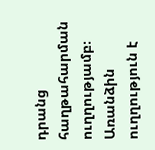դրանց հաղթահարման ուղղությամբ։ Առանձին ուղղություն է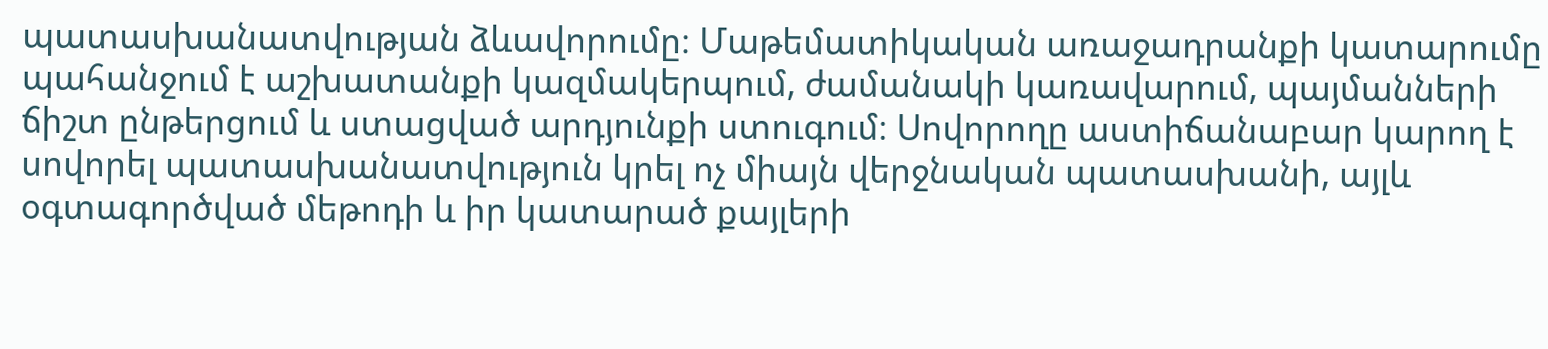պատասխանատվության ձևավորումը։ Մաթեմատիկական առաջադրանքի կատարումը պահանջում է աշխատանքի կազմակերպում, ժամանակի կառավարում, պայմանների ճիշտ ընթերցում և ստացված արդյունքի ստուգում։ Սովորողը աստիճանաբար կարող է սովորել պատասխանատվություն կրել ոչ միայն վերջնական պատասխանի, այլև օգտագործված մեթոդի և իր կատարած քայլերի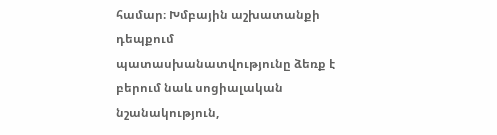համար։ Խմբային աշխատանքի դեպքում պատասխանատվությունը ձեռք է բերում նաև սոցիալական նշանակություն,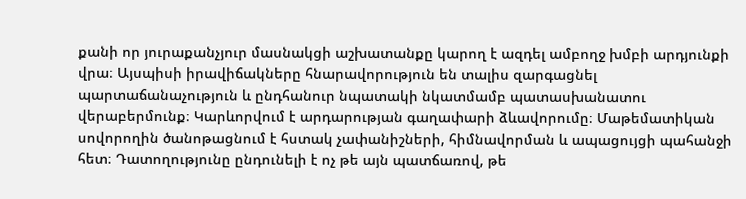քանի որ յուրաքանչյուր մասնակցի աշխատանքը կարող է ազդել ամբողջ խմբի արդյունքի վրա։ Այսպիսի իրավիճակները հնարավորություն են տալիս զարգացնել պարտաճանաչություն և ընդհանուր նպատակի նկատմամբ պատասխանատու վերաբերմունք։ Կարևորվում է արդարության գաղափարի ձևավորումը։ Մաթեմատիկան սովորողին ծանոթացնում է հստակ չափանիշների, հիմնավորման և ապացույցի պահանջի հետ։ Դատողությունը ընդունելի է ոչ թե այն պատճառով, թե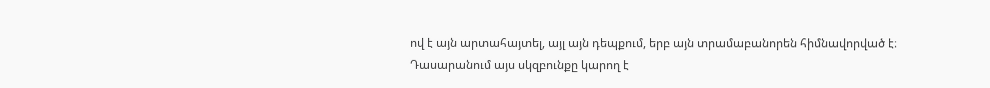ով է այն արտահայտել, այլ այն դեպքում, երբ այն տրամաբանորեն հիմնավորված է։ Դասարանում այս սկզբունքը կարող է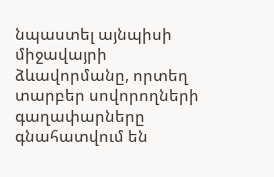նպաստել այնպիսի միջավայրի ձևավորմանը, որտեղ տարբեր սովորողների գաղափարները գնահատվում են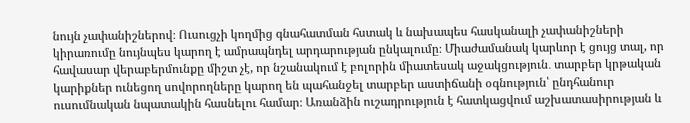նույն չափանիշներով։ Ուսուցչի կողմից գնահատման հստակ և նախապես հասկանալի չափանիշների կիրառումը նույնպես կարող է ամրապնդել արդարության ընկալումը։ Միաժամանակ կարևոր է ցույց տալ, որ հավասար վերաբերմունքը միշտ չէ, որ նշանակում է բոլորին միատեսակ աջակցություն․ տարբեր կրթական կարիքներ ունեցող սովորողները կարող են պահանջել տարբեր աստիճանի օգնություն՝ ընդհանուր ուսումնական նպատակին հասնելու համար։ Առանձին ուշադրություն է հատկացվում աշխատասիրության և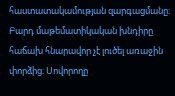հաստատակամության զարգացմանը։ Բարդ մաթեմատիկական խնդիրը հաճախ հնարավոր չէ լուծել առաջին փորձից։ Սովորողը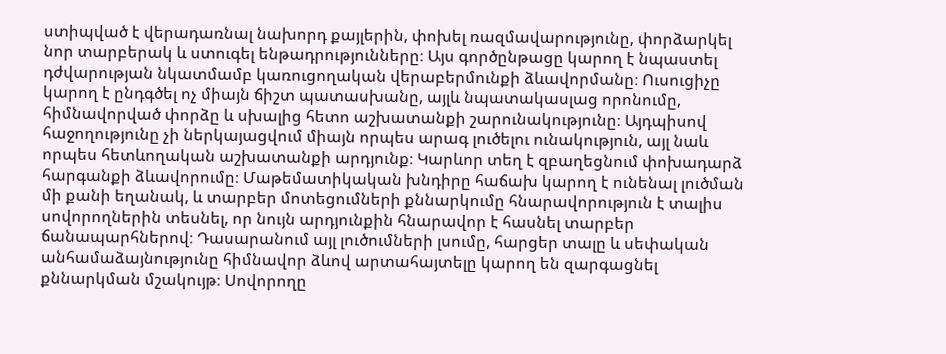ստիպված է վերադառնալ նախորդ քայլերին, փոխել ռազմավարությունը, փորձարկել նոր տարբերակ և ստուգել ենթադրությունները։ Այս գործընթացը կարող է նպաստել դժվարության նկատմամբ կառուցողական վերաբերմունքի ձևավորմանը։ Ուսուցիչը կարող է ընդգծել ոչ միայն ճիշտ պատասխանը, այլև նպատակասլաց որոնումը, հիմնավորված փորձը և սխալից հետո աշխատանքի շարունակությունը։ Այդպիսով հաջողությունը չի ներկայացվում միայն որպես արագ լուծելու ունակություն, այլ նաև որպես հետևողական աշխատանքի արդյունք։ Կարևոր տեղ է զբաղեցնում փոխադարձ հարգանքի ձևավորումը։ Մաթեմատիկական խնդիրը հաճախ կարող է ունենալ լուծման մի քանի եղանակ, և տարբեր մոտեցումների քննարկումը հնարավորություն է տալիս սովորողներին տեսնել, որ նույն արդյունքին հնարավոր է հասնել տարբեր ճանապարհներով։ Դասարանում այլ լուծումների լսումը, հարցեր տալը և սեփական անհամաձայնությունը հիմնավոր ձևով արտահայտելը կարող են զարգացնել քննարկման մշակույթ։ Սովորողը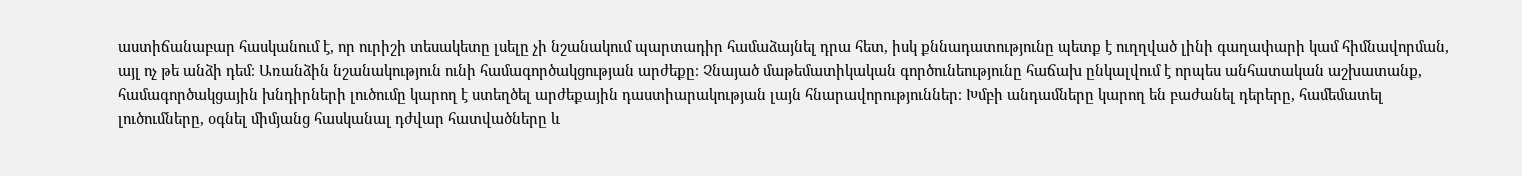աստիճանաբար հասկանում է, որ ուրիշի տեսակետը լսելը չի նշանակում պարտադիր համաձայնել դրա հետ, իսկ քննադատությունը պետք է ուղղված լինի գաղափարի կամ հիմնավորման, այլ ոչ թե անձի դեմ։ Առանձին նշանակություն ունի համագործակցության արժեքը։ Չնայած մաթեմատիկական գործունեությունը հաճախ ընկալվում է որպես անհատական աշխատանք, համագործակցային խնդիրների լուծումը կարող է ստեղծել արժեքային դաստիարակության լայն հնարավորություններ։ Խմբի անդամները կարող են բաժանել դերերը, համեմատել լուծումները, օգնել միմյանց հասկանալ դժվար հատվածները և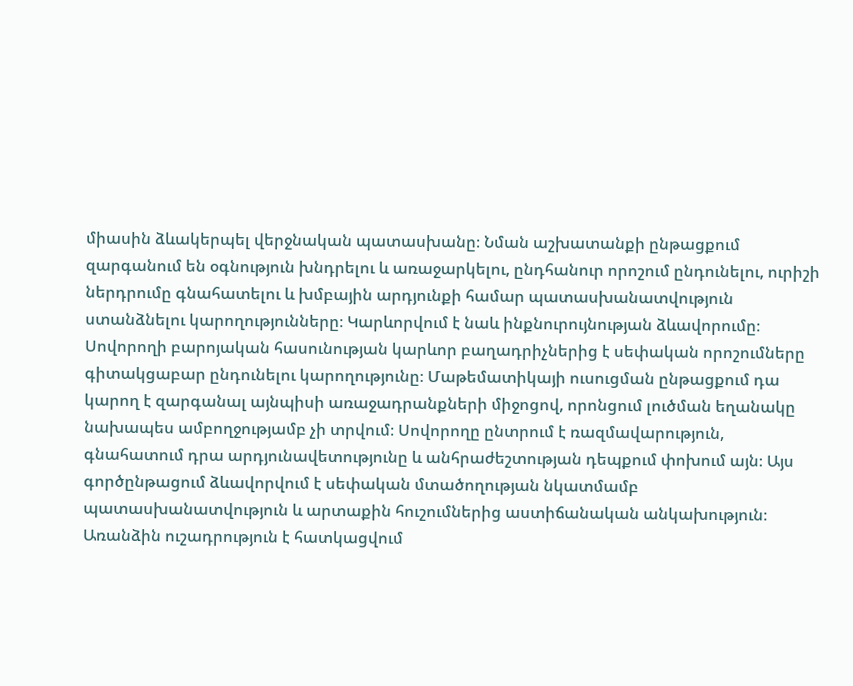միասին ձևակերպել վերջնական պատասխանը։ Նման աշխատանքի ընթացքում զարգանում են օգնություն խնդրելու և առաջարկելու, ընդհանուր որոշում ընդունելու, ուրիշի ներդրումը գնահատելու և խմբային արդյունքի համար պատասխանատվություն ստանձնելու կարողությունները։ Կարևորվում է նաև ինքնուրույնության ձևավորումը։ Սովորողի բարոյական հասունության կարևոր բաղադրիչներից է սեփական որոշումները գիտակցաբար ընդունելու կարողությունը։ Մաթեմատիկայի ուսուցման ընթացքում դա կարող է զարգանալ այնպիսի առաջադրանքների միջոցով, որոնցում լուծման եղանակը նախապես ամբողջությամբ չի տրվում։ Սովորողը ընտրում է ռազմավարություն, գնահատում դրա արդյունավետությունը և անհրաժեշտության դեպքում փոխում այն։ Այս գործընթացում ձևավորվում է սեփական մտածողության նկատմամբ պատասխանատվություն և արտաքին հուշումներից աստիճանական անկախություն։ Առանձին ուշադրություն է հատկացվում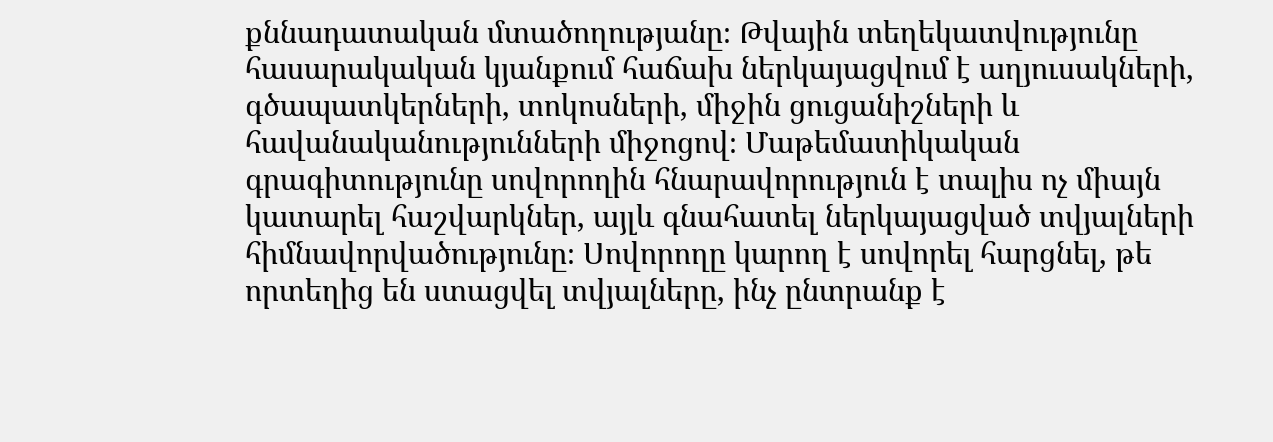քննադատական մտածողությանը։ Թվային տեղեկատվությունը հասարակական կյանքում հաճախ ներկայացվում է աղյուսակների, գծապատկերների, տոկոսների, միջին ցուցանիշների և հավանականությունների միջոցով։ Մաթեմատիկական գրագիտությունը սովորողին հնարավորություն է տալիս ոչ միայն կատարել հաշվարկներ, այլև գնահատել ներկայացված տվյալների հիմնավորվածությունը։ Սովորողը կարող է սովորել հարցնել, թե որտեղից են ստացվել տվյալները, ինչ ընտրանք է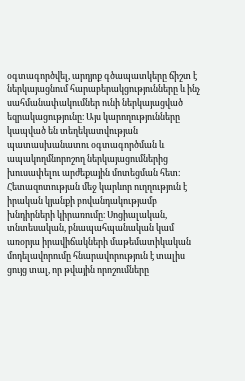օգտագործվել, արդյոք գծապատկերը ճիշտ է ներկայացնում հարաբերակցությունները և ինչ սահմանափակումներ ունի ներկայացված եզրակացությունը։ Այս կարողությունները կապված են տեղեկատվության պատասխանատու օգտագործման և ապակողմնորոշող ներկայացումներից խուսափելու արժեքային մոտեցման հետ։ Հետազոտության մեջ կարևոր ուղղություն է իրական կյանքի բովանդակությամբ խնդիրների կիրառումը։ Սոցիալական, տնտեսական, բնապահպանական կամ առօրյա իրավիճակների մաթեմատիկական մոդելավորումը հնարավորություն է տալիս ցույց տալ, որ թվային որոշումները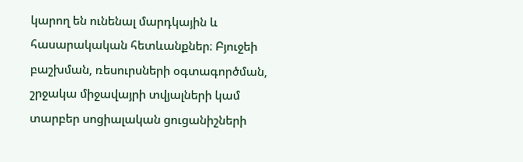կարող են ունենալ մարդկային և հասարակական հետևանքներ։ Բյուջեի բաշխման, ռեսուրսների օգտագործման, շրջակա միջավայրի տվյալների կամ տարբեր սոցիալական ցուցանիշների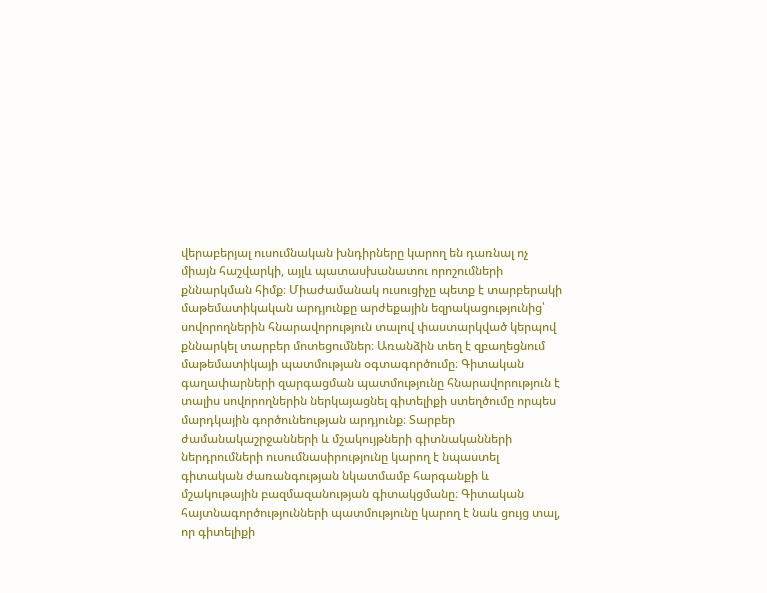վերաբերյալ ուսումնական խնդիրները կարող են դառնալ ոչ միայն հաշվարկի, այլև պատասխանատու որոշումների քննարկման հիմք։ Միաժամանակ ուսուցիչը պետք է տարբերակի մաթեմատիկական արդյունքը արժեքային եզրակացությունից՝ սովորողներին հնարավորություն տալով փաստարկված կերպով քննարկել տարբեր մոտեցումներ։ Առանձին տեղ է զբաղեցնում մաթեմատիկայի պատմության օգտագործումը։ Գիտական գաղափարների զարգացման պատմությունը հնարավորություն է տալիս սովորողներին ներկայացնել գիտելիքի ստեղծումը որպես մարդկային գործունեության արդյունք։ Տարբեր ժամանակաշրջանների և մշակույթների գիտնականների ներդրումների ուսումնասիրությունը կարող է նպաստել գիտական ժառանգության նկատմամբ հարգանքի և մշակութային բազմազանության գիտակցմանը։ Գիտական հայտնագործությունների պատմությունը կարող է նաև ցույց տալ, որ գիտելիքի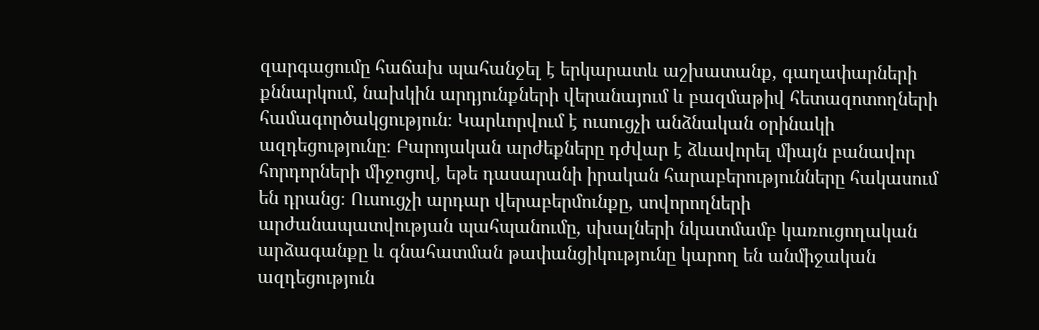զարգացումը հաճախ պահանջել է երկարատև աշխատանք, գաղափարների քննարկում, նախկին արդյունքների վերանայում և բազմաթիվ հետազոտողների համագործակցություն։ Կարևորվում է ուսուցչի անձնական օրինակի ազդեցությունը։ Բարոյական արժեքները դժվար է ձևավորել միայն բանավոր հորդորների միջոցով, եթե դասարանի իրական հարաբերությունները հակասում են դրանց։ Ուսուցչի արդար վերաբերմունքը, սովորողների արժանապատվության պահպանումը, սխալների նկատմամբ կառուցողական արձագանքը և գնահատման թափանցիկությունը կարող են անմիջական ազդեցություն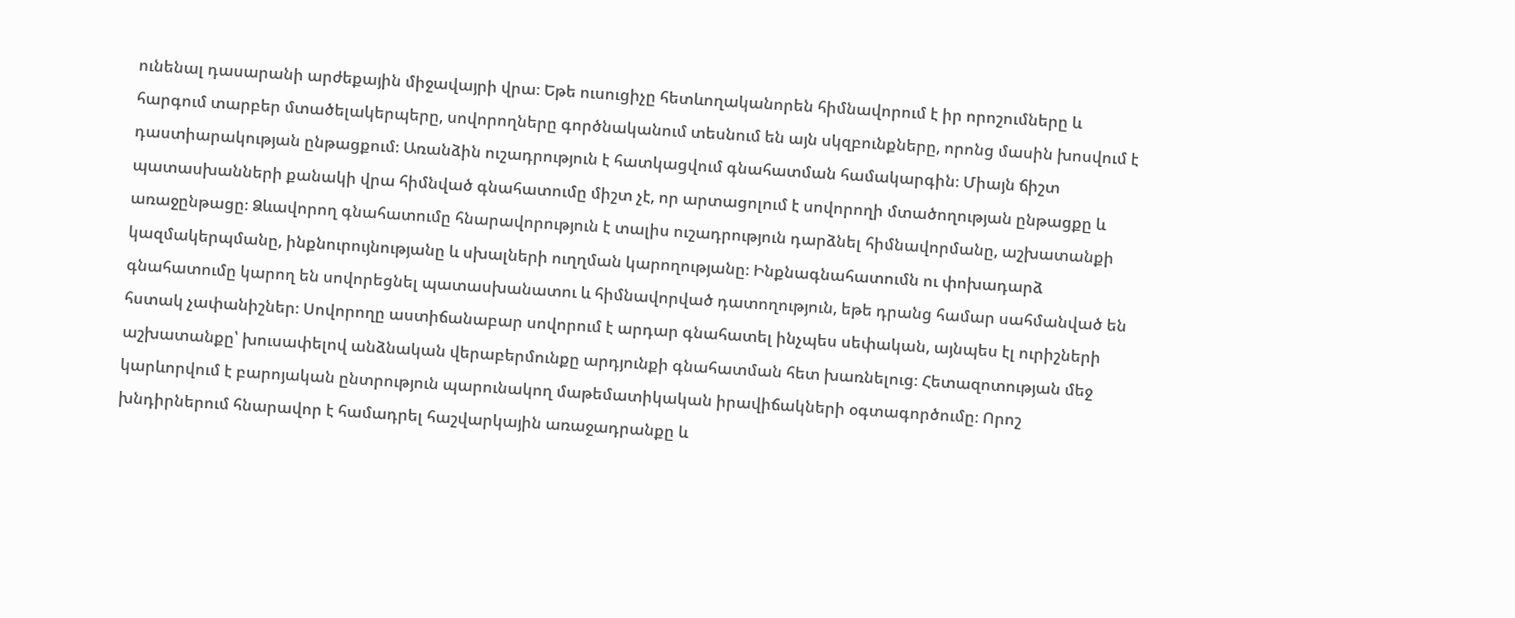ունենալ դասարանի արժեքային միջավայրի վրա։ Եթե ուսուցիչը հետևողականորեն հիմնավորում է իր որոշումները և հարգում տարբեր մտածելակերպերը, սովորողները գործնականում տեսնում են այն սկզբունքները, որոնց մասին խոսվում է դաստիարակության ընթացքում։ Առանձին ուշադրություն է հատկացվում գնահատման համակարգին։ Միայն ճիշտ պատասխանների քանակի վրա հիմնված գնահատումը միշտ չէ, որ արտացոլում է սովորողի մտածողության ընթացքը և առաջընթացը։ Ձևավորող գնահատումը հնարավորություն է տալիս ուշադրություն դարձնել հիմնավորմանը, աշխատանքի կազմակերպմանը, ինքնուրույնությանը և սխալների ուղղման կարողությանը։ Ինքնագնահատումն ու փոխադարձ գնահատումը կարող են սովորեցնել պատասխանատու և հիմնավորված դատողություն, եթե դրանց համար սահմանված են հստակ չափանիշներ։ Սովորողը աստիճանաբար սովորում է արդար գնահատել ինչպես սեփական, այնպես էլ ուրիշների աշխատանքը՝ խուսափելով անձնական վերաբերմունքը արդյունքի գնահատման հետ խառնելուց։ Հետազոտության մեջ կարևորվում է բարոյական ընտրություն պարունակող մաթեմատիկական իրավիճակների օգտագործումը։ Որոշ խնդիրներում հնարավոր է համադրել հաշվարկային առաջադրանքը և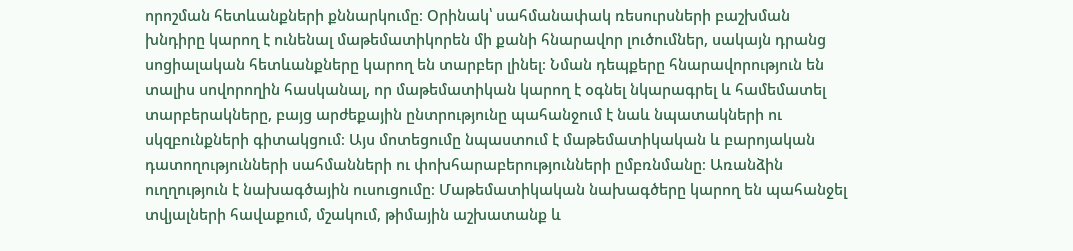որոշման հետևանքների քննարկումը։ Օրինակ՝ սահմանափակ ռեսուրսների բաշխման խնդիրը կարող է ունենալ մաթեմատիկորեն մի քանի հնարավոր լուծումներ, սակայն դրանց սոցիալական հետևանքները կարող են տարբեր լինել։ Նման դեպքերը հնարավորություն են տալիս սովորողին հասկանալ, որ մաթեմատիկան կարող է օգնել նկարագրել և համեմատել տարբերակները, բայց արժեքային ընտրությունը պահանջում է նաև նպատակների ու սկզբունքների գիտակցում։ Այս մոտեցումը նպաստում է մաթեմատիկական և բարոյական դատողությունների սահմանների ու փոխհարաբերությունների ըմբռնմանը։ Առանձին ուղղություն է նախագծային ուսուցումը։ Մաթեմատիկական նախագծերը կարող են պահանջել տվյալների հավաքում, մշակում, թիմային աշխատանք և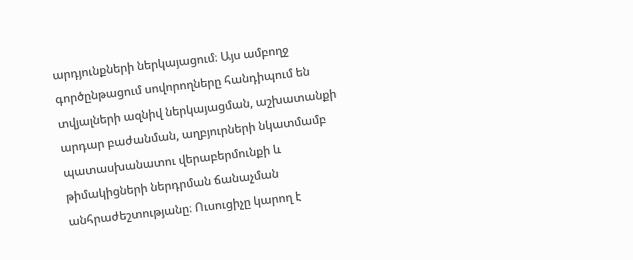արդյունքների ներկայացում։ Այս ամբողջ գործընթացում սովորողները հանդիպում են տվյալների ազնիվ ներկայացման, աշխատանքի արդար բաժանման, աղբյուրների նկատմամբ պատասխանատու վերաբերմունքի և թիմակիցների ներդրման ճանաչման անհրաժեշտությանը։ Ուսուցիչը կարող է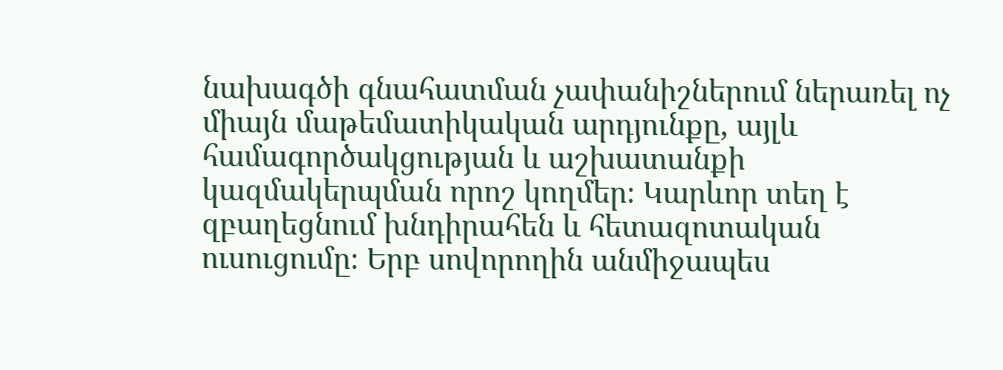նախագծի գնահատման չափանիշներում ներառել ոչ միայն մաթեմատիկական արդյունքը, այլև համագործակցության և աշխատանքի կազմակերպման որոշ կողմեր։ Կարևոր տեղ է զբաղեցնում խնդիրահեն և հետազոտական ուսուցումը։ Երբ սովորողին անմիջապես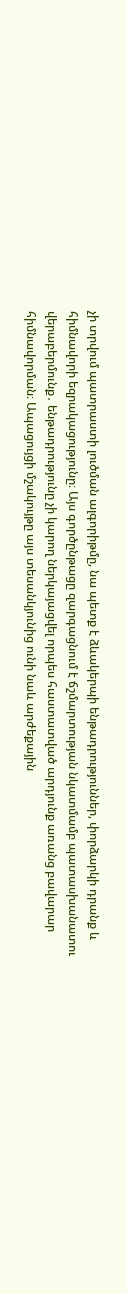չի տրվում պատրաստի լուծման ալգորիթմը, նա պետք է ձևակերպի ենթադրություններ, փորձարկի դրանք և հիմնավորի եզրակացությունը։ Այս գործընթացը զարգացնում է ճշմարտության նկատմամբ պատասխանատու վերաբերմունք․ ենթադրությունը չի կարող ներկայացվել որպես հաստատված արդյունք առանց բավարար հիմնավորման։ Ապացույցի մշակույթը այս տեսանկյունից ունի նաև արժեքային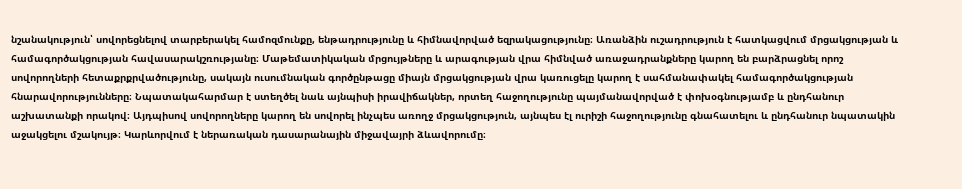նշանակություն՝ սովորեցնելով տարբերակել համոզմունքը, ենթադրությունը և հիմնավորված եզրակացությունը։ Առանձին ուշադրություն է հատկացվում մրցակցության և համագործակցության հավասարակշռությանը։ Մաթեմատիկական մրցույթները և արագության վրա հիմնված առաջադրանքները կարող են բարձրացնել որոշ սովորողների հետաքրքրվածությունը, սակայն ուսումնական գործընթացը միայն մրցակցության վրա կառուցելը կարող է սահմանափակել համագործակցության հնարավորությունները։ Նպատակահարմար է ստեղծել նաև այնպիսի իրավիճակներ, որտեղ հաջողությունը պայմանավորված է փոխօգնությամբ և ընդհանուր աշխատանքի որակով։ Այդպիսով սովորողները կարող են սովորել ինչպես առողջ մրցակցություն, այնպես էլ ուրիշի հաջողությունը գնահատելու և ընդհանուր նպատակին աջակցելու մշակույթ։ Կարևորվում է ներառական դասարանային միջավայրի ձևավորումը։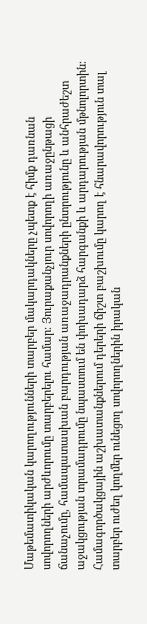Մաթեմատիկական կարողությունների տարբեր մակարդակները չպետք է հիմք դառնան սովորողների արժևորումը տարբերելու համար։ Յուրաքանչյուր սովորողի առաջընթացի ճանաչումը, համապատասխան բարդության առաջադրանքների ընտրությունը և անհրաժեշտ աջակցության տրամադրումը նպաստում են փոխադարձ հարգանքի և արդարության մթնոլորտին։ Համագործակցային աշխատանքներում դերերի ճիշտ բաշխումը կարող է հնարավորություն տալ տարբեր ուժեղ կողմեր ունեցող սովորողներին իրական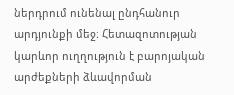ներդրում ունենալ ընդհանուր արդյունքի մեջ։ Հետազոտության կարևոր ուղղություն է բարոյական արժեքների ձևավորման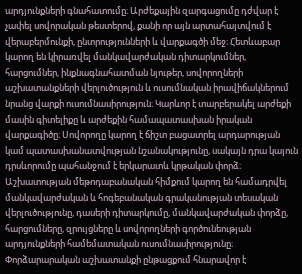արդյունքների գնահատումը։ Արժեքային զարգացումը դժվար է չափել սովորական թեստերով, քանի որ այն արտահայտվում է վերաբերմունքի, ընտրությունների և վարքագծի մեջ։ Հետևաբար կարող են կիրառվել մանկավարժական դիտարկումներ, հարցումներ, ինքնագնահատման նյութեր, սովորողների աշխատանքների վերլուծություն և ուսումնական իրավիճակներում նրանց վարքի ուսումնասիրություն։ Կարևոր է տարբերակել արժեքի մասին գիտելիքը և արժեքին համապատասխան իրական վարքագիծը։ Սովորողը կարող է ճիշտ բացատրել արդարության կամ պատասխանատվության նշանակությունը, սակայն դրա կայուն դրսևորումը պահանջում է երկարատև կրթական փորձ։ Աշխատության մեթոդաբանական հիմքում կարող են համադրվել մանկավարժական և հոգեբանական գրականության տեսական վերլուծությունը, դասերի դիտարկումը, մանկավարժական փորձը, հարցումները, զրույցները և սովորողների գործունեության արդյունքների համեմատական ուսումնասիրությունը։ Փորձարարական աշխատանքի ընթացքում հնարավոր է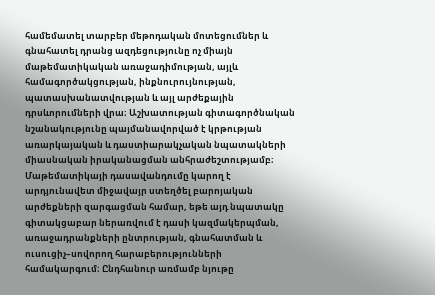համեմատել տարբեր մեթոդական մոտեցումներ և գնահատել դրանց ազդեցությունը ոչ միայն մաթեմատիկական առաջադիմության, այլև համագործակցության, ինքնուրույնության, պատասխանատվության և այլ արժեքային դրսևորումների վրա։ Աշխատության գիտագործնական նշանակությունը պայմանավորված է կրթության առարկայական և դաստիարակչական նպատակների միասնական իրականացման անհրաժեշտությամբ։ Մաթեմատիկայի դասավանդումը կարող է արդյունավետ միջավայր ստեղծել բարոյական արժեքների զարգացման համար, եթե այդ նպատակը գիտակցաբար ներառվում է դասի կազմակերպման, առաջադրանքների ընտրության, գնահատման և ուսուցիչ–սովորող հարաբերությունների համակարգում։ Ընդհանուր առմամբ նյութը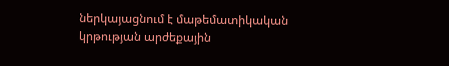ներկայացնում է մաթեմատիկական կրթության արժեքային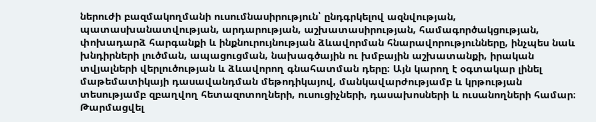ներուժի բազմակողմանի ուսումնասիրություն՝ ընդգրկելով ազնվության, պատասխանատվության, արդարության, աշխատասիրության, համագործակցության, փոխադարձ հարգանքի և ինքնուրույնության ձևավորման հնարավորությունները, ինչպես նաև խնդիրների լուծման, ապացուցման, նախագծային ու խմբային աշխատանքի, իրական տվյալների վերլուծության և ձևավորող գնահատման դերը։ Այն կարող է օգտակար լինել մաթեմատիկայի դասավանդման մեթոդիկայով, մանկավարժությամբ և կրթության տեսությամբ զբաղվող հետազոտողների, ուսուցիչների, դասախոսների և ուսանողների համար։
Թարմացվել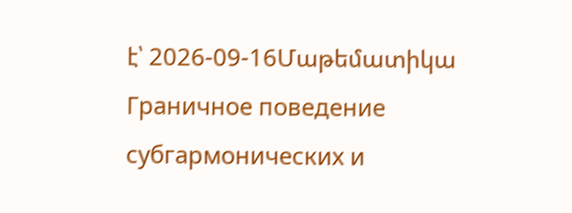է՝ 2026-09-16Մաթեմատիկա
Граничное поведение субгармонических и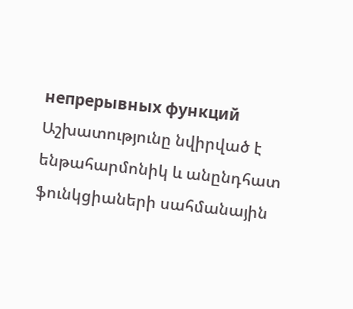непрерывных функций
Աշխատությունը նվիրված է ենթահարմոնիկ և անընդհատ ֆունկցիաների սահմանային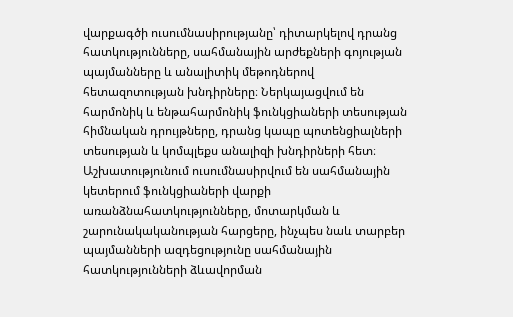վարքագծի ուսումնասիրությանը՝ դիտարկելով դրանց հատկությունները, սահմանային արժեքների գոյության պայմանները և անալիտիկ մեթոդներով հետազոտության խնդիրները։ Ներկայացվում են հարմոնիկ և ենթահարմոնիկ ֆունկցիաների տեսության հիմնական դրույթները, դրանց կապը պոտենցիալների տեսության և կոմպլեքս անալիզի խնդիրների հետ։ Աշխատությունում ուսումնասիրվում են սահմանային կետերում ֆունկցիաների վարքի առանձնահատկությունները, մոտարկման և շարունակականության հարցերը, ինչպես նաև տարբեր պայմանների ազդեցությունը սահմանային հատկությունների ձևավորման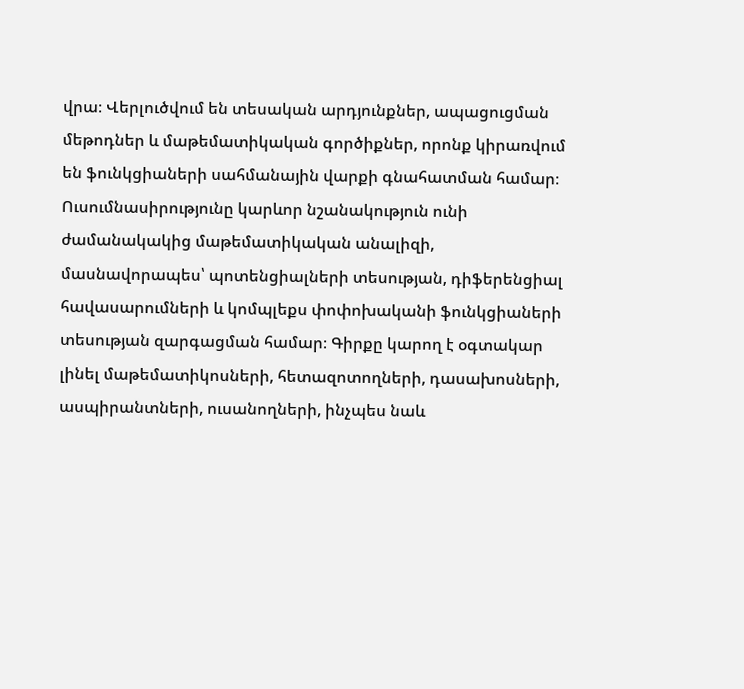վրա։ Վերլուծվում են տեսական արդյունքներ, ապացուցման մեթոդներ և մաթեմատիկական գործիքներ, որոնք կիրառվում են ֆունկցիաների սահմանային վարքի գնահատման համար։ Ուսումնասիրությունը կարևոր նշանակություն ունի ժամանակակից մաթեմատիկական անալիզի, մասնավորապես՝ պոտենցիալների տեսության, դիֆերենցիալ հավասարումների և կոմպլեքս փոփոխականի ֆունկցիաների տեսության զարգացման համար։ Գիրքը կարող է օգտակար լինել մաթեմատիկոսների, հետազոտողների, դասախոսների, ասպիրանտների, ուսանողների, ինչպես նաև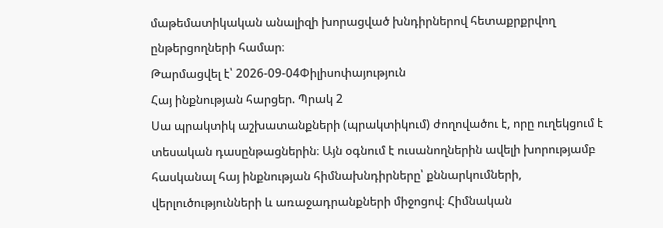մաթեմատիկական անալիզի խորացված խնդիրներով հետաքրքրվող ընթերցողների համար։
Թարմացվել է՝ 2026-09-04Փիլիսոփայություն
Հայ ինքնության հարցեր. Պրակ 2
Սա պրակտիկ աշխատանքների (պրակտիկում) ժողովածու է, որը ուղեկցում է տեսական դասընթացներին։ Այն օգնում է ուսանողներին ավելի խորությամբ հասկանալ հայ ինքնության հիմնախնդիրները՝ քննարկումների, վերլուծությունների և առաջադրանքների միջոցով։ Հիմնական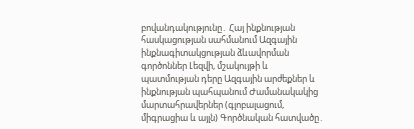բովանդակությունը․ Հայ ինքնության հասկացության սահմանում Ազգային ինքնագիտակցության ձևավորման գործոններ Լեզվի, մշակույթի և պատմության դերը Ազգային արժեքներ և ինքնության պահպանում Ժամանակակից մարտահրավերներ (գլոբալացում, միգրացիա և այլն) Գործնական հատվածը․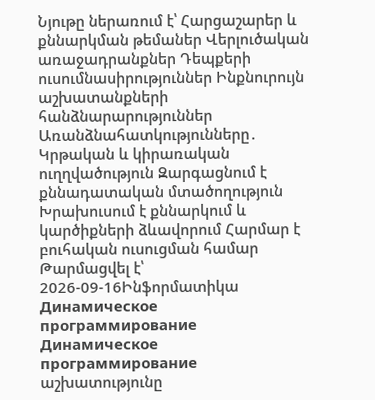Նյութը ներառում է՝ Հարցաշարեր և քննարկման թեմաներ Վերլուծական առաջադրանքներ Դեպքերի ուսումնասիրություններ Ինքնուրույն աշխատանքների հանձնարարություններ Առանձնահատկությունները․ Կրթական և կիրառական ուղղվածություն Զարգացնում է քննադատական մտածողություն Խրախուսում է քննարկում և կարծիքների ձևավորում Հարմար է բուհական ուսուցման համար
Թարմացվել է՝ 2026-09-16Ինֆորմատիկա
Динамическое программирование
Динамическое программирование աշխատությունը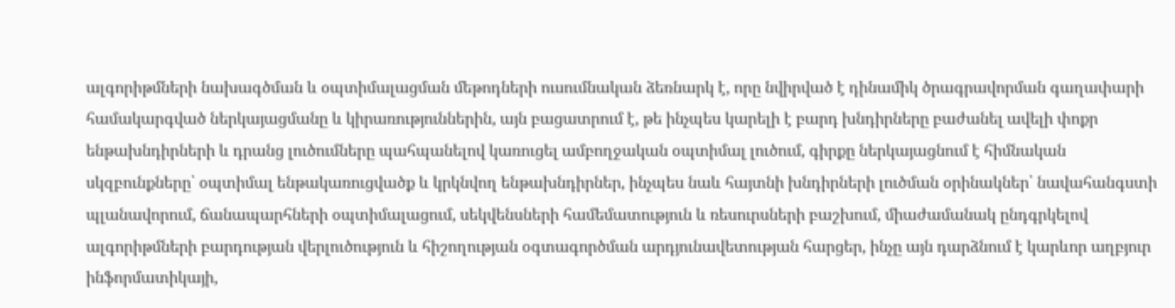ալգորիթմների նախագծման և օպտիմալացման մեթոդների ուսումնական ձեռնարկ է, որը նվիրված է դինամիկ ծրագրավորման գաղափարի համակարգված ներկայացմանը և կիրառություններին, այն բացատրում է, թե ինչպես կարելի է բարդ խնդիրները բաժանել ավելի փոքր ենթախնդիրների և դրանց լուծումները պահպանելով կառուցել ամբողջական օպտիմալ լուծում, գիրքը ներկայացնում է հիմնական սկզբունքները՝ օպտիմալ ենթակառուցվածք և կրկնվող ենթախնդիրներ, ինչպես նաև հայտնի խնդիրների լուծման օրինակներ՝ նավահանգստի պլանավորում, ճանապարհների օպտիմալացում, սեկվենսների համեմատություն և ռեսուրսների բաշխում, միաժամանակ ընդգրկելով ալգորիթմների բարդության վերլուծություն և հիշողության օգտագործման արդյունավետության հարցեր, ինչը այն դարձնում է կարևոր աղբյուր ինֆորմատիկայի,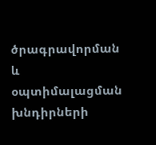ծրագրավորման և օպտիմալացման խնդիրների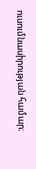ուսումնասիրության համար։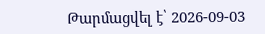Թարմացվել է՝ 2026-09-03